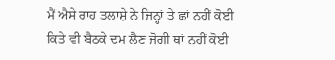ਮੈਂ ਐਸੇ ਰਾਹ ਤਲਾਸ਼ੇ ਨੇ ਜਿਨ੍ਹਾਂ ਤੇ ਛਾਂ ਨਹੀਂ ਕੋਈ
ਕਿਤੇ ਵੀ ਬੈਠਕੇ ਦਮ ਲੈਣ ਜੋਗੀ ਥਾਂ ਨਹੀਂ ਕੋਈ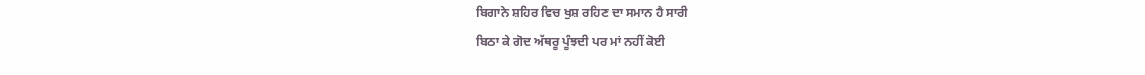ਬਿਗਾਨੇ ਸ਼ਹਿਰ ਵਿਚ ਖੁਸ਼ ਰਹਿਣ ਦਾ ਸਮਾਨ ਹੈ ਸਾਰੀ
ਬਿਠਾ ਕੇ ਗੋਦ ਅੱਥਰੂ ਪੂੰਝਦੀ ਪਰ ਮਾਂ ਨਹੀਂ ਕੋਈ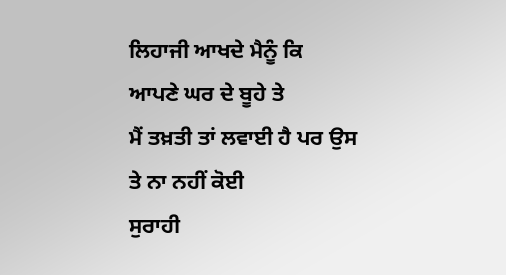ਲਿਹਾਜੀ ਆਖਦੇ ਮੈਨੂੰ ਕਿ ਆਪਣੇ ਘਰ ਦੇ ਬੂਹੇ ਤੇ
ਮੈਂ ਤਖ਼ਤੀ ਤਾਂ ਲਵਾਈ ਹੈ ਪਰ ਉਸ ਤੇ ਨਾ ਨਹੀਂ ਕੋਈ
ਸੁਰਾਹੀ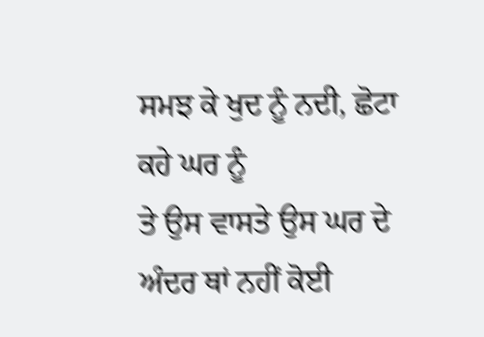ਸਮਝ ਕੇ ਖੁਦ ਨੂੰ ਨਦੀ, ਛੋਟਾ ਕਹੇ ਘਰ ਨੂੰ
ਤੇ ਉਸ ਵਾਸਤੇ ਉਸ ਘਰ ਦੇ ਅੰਦਰ ਥਾਂ ਨਹੀਂ ਕੋਈ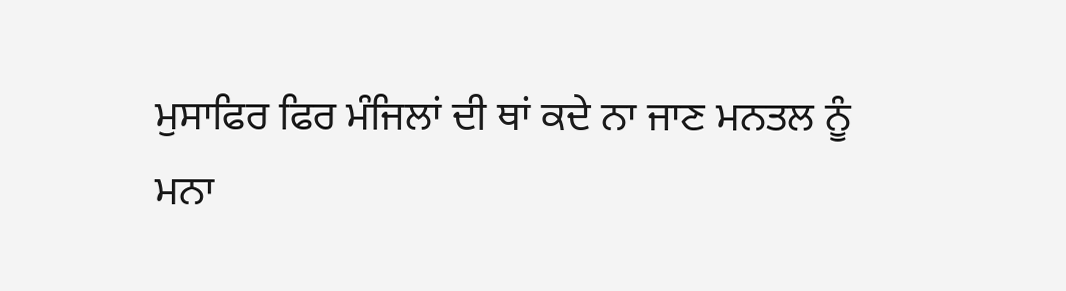ਮੁਸਾਫਿਰ ਫਿਰ ਮੰਜਿਲਾਂ ਦੀ ਥਾਂ ਕਦੇ ਨਾ ਜਾਣ ਮਨਤਲ ਨੂੰ
ਮਨਾ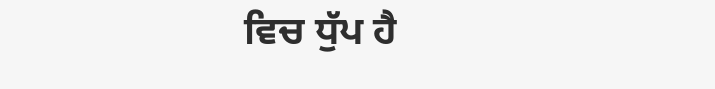ਵਿਚ ਧੁੱਪ ਹੈ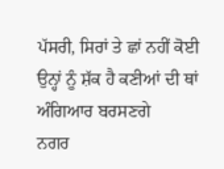ਪੱਸਰੀ, ਸਿਰਾਂ ਤੇ ਛਾਂ ਨਹੀਂ ਕੋਈ
ਉਨ੍ਹਾਂ ਨੂੰ ਸ਼ੱਕ ਹੈ ਕਣੀਆਂ ਦੀ ਥਾਂ ਅੰਗਿਆਰ ਬਰਸਣਗੇ
ਨਗਰ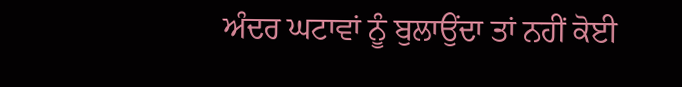ਅੰਦਰ ਘਟਾਵਾਂ ਨੂੰ ਬੁਲਾਉਂਦਾ ਤਾਂ ਨਹੀਂ ਕੋਈ